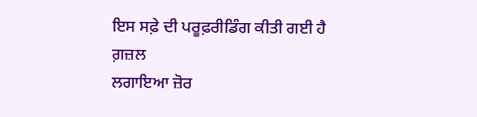ਇਸ ਸਫ਼ੇ ਦੀ ਪਰੂਫ਼ਰੀਡਿੰਗ ਕੀਤੀ ਗਈ ਹੈ
ਗ਼ਜ਼ਲ
ਲਗਾਇਆ ਜ਼ੋਰ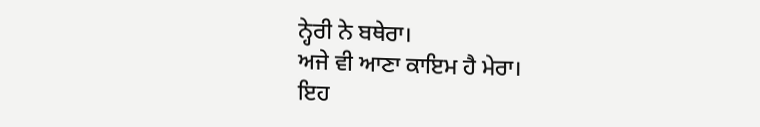ਨ੍ਹੇਰੀ ਨੇ ਬਥੇਰਾ।
ਅਜੇ ਵੀ ਆਣਾ ਕਾਇਮ ਹੈ ਮੇਰਾ।
ਇਹ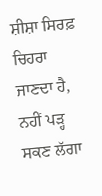ਸ਼ੀਸ਼ਾ ਸਿਰਫ਼ ਚਿਹਰਾ ਜਾਣਦਾ ਹੈ,
ਨਹੀਂ ਪੜ੍ਹ ਸਕਣ ਲੱਗਾ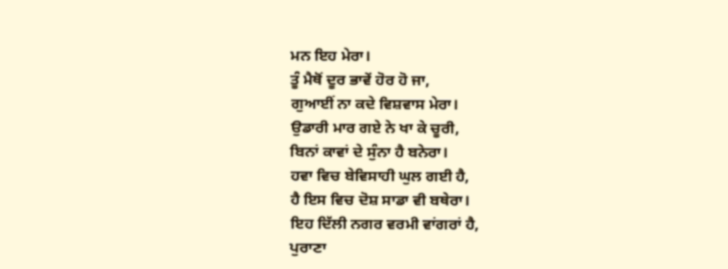ਮਨ ਇਹ ਮੇਰਾ।
ਤੂੰ ਮੈਥੋਂ ਦੂਰ ਭਾਵੇਂ ਹੋਰ ਹੋ ਜਾ,
ਗੁਆਈਂ ਨਾ ਕਦੇ ਵਿਸ਼ਵਾਸ ਮੇਰਾ।
ਉਡਾਰੀ ਮਾਰ ਗਏ ਨੇ ਖਾ ਕੇ ਚੂਰੀ,
ਬਿਨਾਂ ਕਾਵਾਂ ਦੇ ਸੁੰਨਾ ਹੈ ਬਨੇਰਾ।
ਹਵਾ ਵਿਚ ਬੇਵਿਸਾਹੀ ਘੁਲ ਗਈ ਹੈ,
ਹੈ ਇਸ ਵਿਚ ਦੋਸ਼ ਸਾਡਾ ਵੀ ਬਥੇਰਾ।
ਇਹ ਦਿੱਲੀ ਨਗਰ ਵਰਮੀ ਵਾਂਗਰਾਂ ਹੈ,
ਪੁਰਾਣਾ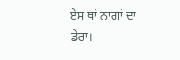ਏਸ ਥਾਂ ਨਾਗਾਂ ਦਾ ਡੇਰਾ।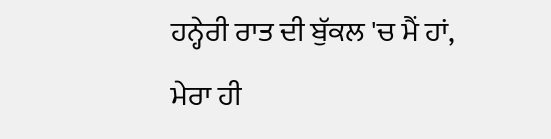ਹਨ੍ਹੇਰੀ ਰਾਤ ਦੀ ਬੁੱਕਲ 'ਚ ਮੈਂ ਹਾਂ,
ਮੇਰਾ ਹੀ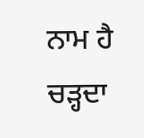ਨਾਮ ਹੈ ਚੜ੍ਹਦਾ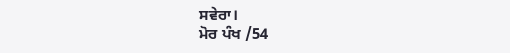ਸਵੇਰਾ।
ਮੋਰ ਪੰਖ /54